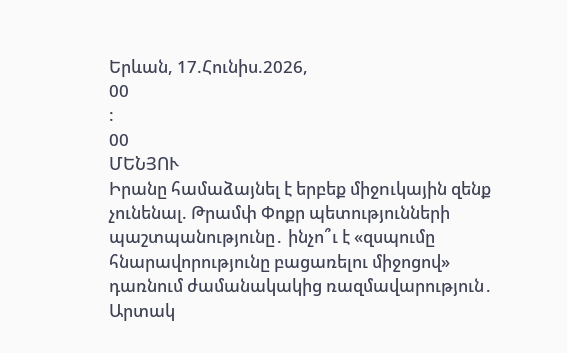Երևան, 17.Հունիս.2026,
00
:
00
ՄԵՆՅՈՒ
Իրանը համաձայնել է երբեք միջnւկային զենք չունենալ. Թրամփ Փոքր պետությունների պաշտպանությունը․ ինչո՞ւ է «զսպումը հնարավորությունը բացառելու միջոցով» դառնում ժամանակակից ռազմավարություն․ Արտակ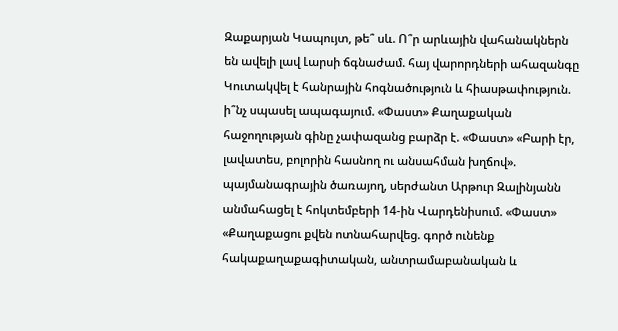Զաքարյան Կապույտ, թե՞ սև. Ո՞ր արևային վահանակներն են ավելի լավ Լարսի ճգնաժամ. հայ վարորդների ահազանգը Կուտակվել է հանրային հոգնածություն և հիասթափություն. ի՞նչ սպասել ապագայում. «Փաստ» Քաղաքական հաջողության գինը չափազանց բարձր է. «Փաստ» «Բարի էր, լավատես, բոլորին հասնող ու անսահման խղճով». պայմանագրային ծառայող, սերժանտ Արթուր Զալինյանն անմահացել է հոկտեմբերի 14-ին Վարդենիսում. «Փաստ» «Քաղաքացու քվեն ոտնահարվեց. գործ ունենք հակաքաղաքագիտական, անտրամաբանական և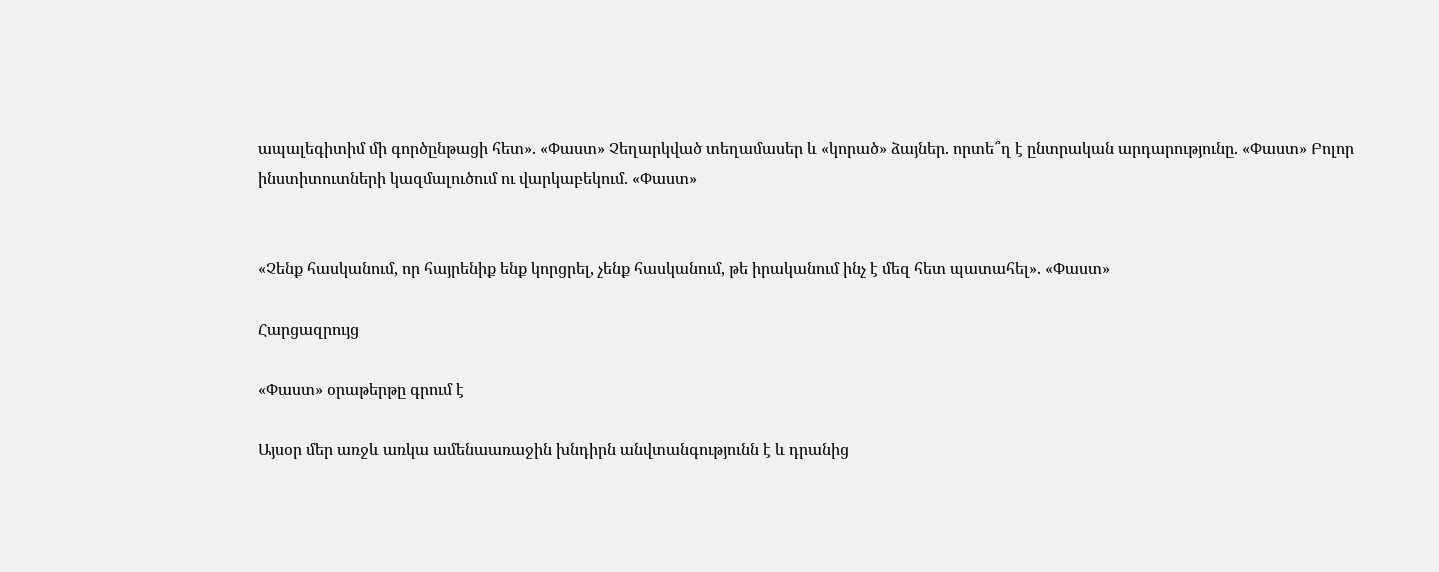ապալեգիտիմ մի գործընթացի հետ». «Փաստ» Չեղարկված տեղամասեր և «կորած» ձայներ. որտե՞ղ է ընտրական արդարությունը. «Փաստ» Բոլոր ինստիտուտների կազմալուծում ու վարկաբեկում. «Փաստ»


«Չենք հասկանում, որ հայրենիք ենք կորցրել, չենք հասկանում, թե իրականում ինչ է մեզ հետ պատահել». «Փաստ»

Հարցազրույց

«Փաստ» օրաթերթը գրում է

Այսօր մեր առջև առկա ամենաառաջին խնդիրն անվտանգությունն է և դրանից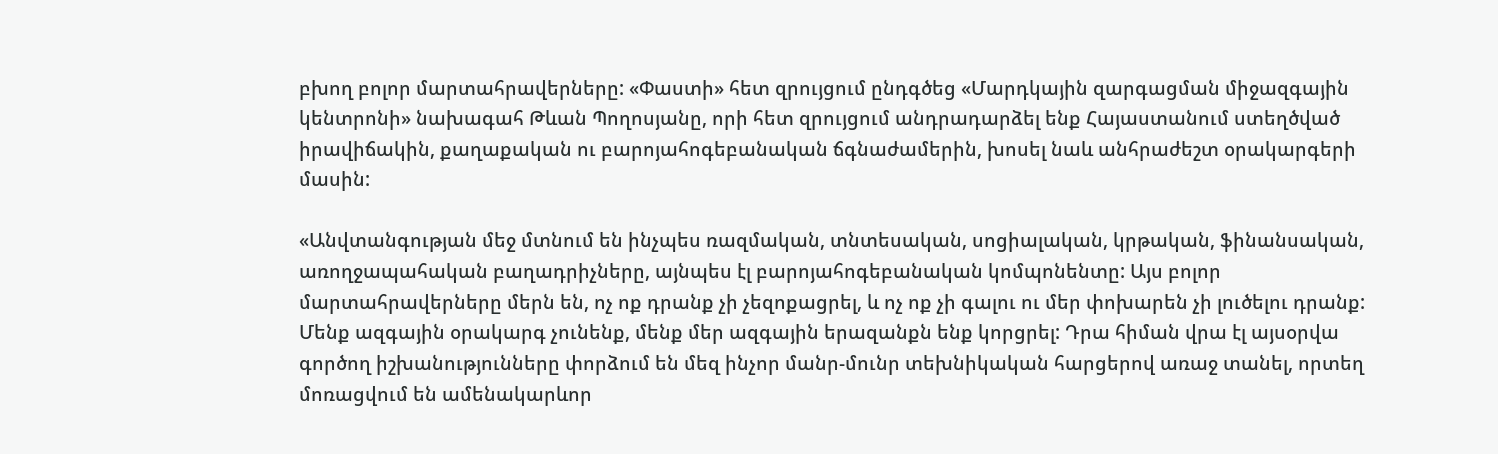բխող բոլոր մարտահրավերները: «Փաստի» հետ զրույցում ընդգծեց «Մարդկային զարգացման միջազգային կենտրոնի» նախագահ Թևան Պողոսյանը, որի հետ զրույցում անդրադարձել ենք Հայաստանում ստեղծված իրավիճակին, քաղաքական ու բարոյահոգեբանական ճգնաժամերին, խոսել նաև անհրաժեշտ օրակարգերի մասին:

«Անվտանգության մեջ մտնում են ինչպես ռազմական, տնտեսական, սոցիալական, կրթական, ֆինանսական, առողջապահական բաղադրիչները, այնպես էլ բարոյահոգեբանական կոմպոնենտը: Այս բոլոր մարտահրավերները մերն են, ոչ ոք դրանք չի չեզոքացրել, և ոչ ոք չի գալու ու մեր փոխարեն չի լուծելու դրանք: Մենք ազգային օրակարգ չունենք, մենք մեր ազգային երազանքն ենք կորցրել: Դրա հիման վրա էլ այսօրվա գործող իշխանությունները փորձում են մեզ ինչոր մանր-մունր տեխնիկական հարցերով առաջ տանել, որտեղ մոռացվում են ամենակարևոր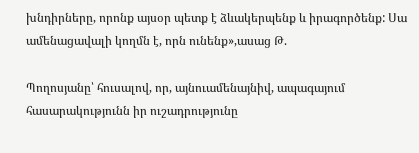խնդիրները, որոնք այսօր պետք է ձևակերպենք և իրագործենք: Սա ամենացավալի կողմն է, որն ունենք»,ասաց Թ.

Պողոսյանը՝ հուսալով, որ, այնուամենայնիվ, ապագայում հասարակությունն իր ուշադրությունը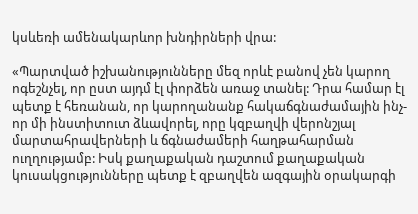կսևեռի ամենակարևոր խնդիրների վրա:

«Պարտված իշխանությունները մեզ որևէ բանով չեն կարող ոգեշնչել, որ ըստ այդմ էլ փորձեն առաջ տանել: Դրա համար էլ պետք է հեռանան, որ կարողանանք հակաճգնաժամային ինչ-որ մի ինստիտուտ ձևավորել, որը կզբաղվի վերոնշյալ մարտահրավերների և ճգնաժամերի հաղթահարման ուղղությամբ: Իսկ քաղաքական դաշտում քաղաքական կուսակցությունները պետք է զբաղվեն ազգային օրակարգի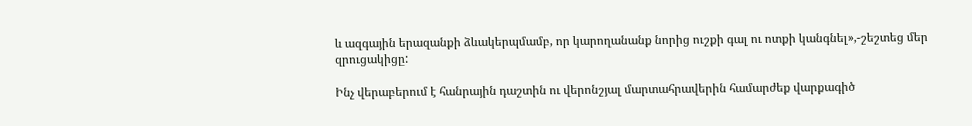և ազգային երազանքի ձևակերպմամբ, որ կարողանանք նորից ուշքի գալ ու ոտքի կանգնել»,-շեշտեց մեր զրուցակիցը:

Ինչ վերաբերում է հանրային դաշտին ու վերոնշյալ մարտահրավերին համարժեք վարքագիծ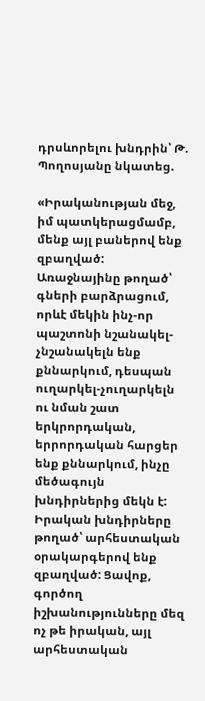դրսևորելու խնդրին՝ Թ. Պողոսյանը նկատեց.

«Իրականության մեջ, իմ պատկերացմամբ, մենք այլ բաներով ենք զբաղված: Առաջնայինը թողած՝ գների բարձրացում, որևէ մեկին ինչ-որ պաշտոնի նշանակել-չնշանակելն ենք քննարկում, դեսպան ուղարկել-չուղարկելն ու նման շատ երկրորդական, երրորդական հարցեր ենք քննարկում, ինչը մեծագույն խնդիրներից մեկն է: Իրական խնդիրները թողած՝ արհեստական օրակարգերով ենք զբաղված: Ցավոք, գործող իշխանությունները մեզ ոչ թե իրական, այլ արհեստական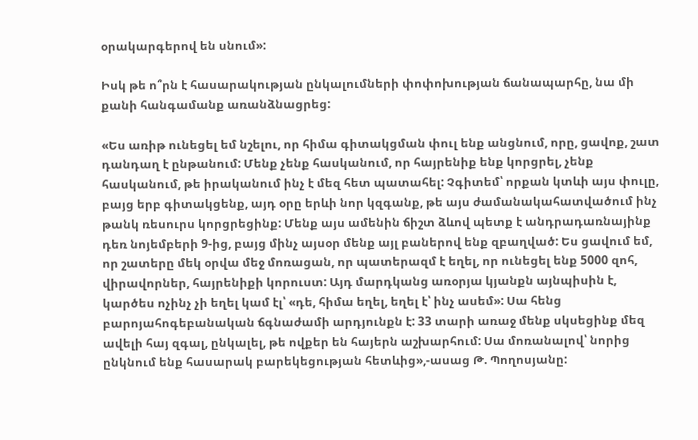օրակարգերով են սնում»:

Իսկ թե ո՞րն է հասարակության ընկալումների փոփոխության ճանապարհը, նա մի քանի հանգամանք առանձնացրեց:

«Ես առիթ ունեցել եմ նշելու, որ հիմա գիտակցման փուլ ենք անցնում, որը, ցավոք, շատ դանդաղ է ընթանում: Մենք չենք հասկանում, որ հայրենիք ենք կորցրել, չենք հասկանում, թե իրականում ինչ է մեզ հետ պատահել: Չգիտեմ՝ որքան կտևի այս փուլը, բայց երբ գիտակցենք, այդ օրը երևի նոր կզգանք, թե այս ժամանակահատվածում ինչ թանկ ռեսուրս կորցրեցինք: Մենք այս ամենին ճիշտ ձևով պետք է անդրադառնայինք դեռ նոյեմբերի 9-ից, բայց մինչ այսօր մենք այլ բաներով ենք զբաղված: Ես ցավում եմ, որ շատերը մեկ օրվա մեջ մոռացան, որ պատերազմ է եղել, որ ունեցել ենք 5000 զոհ, վիրավորներ, հայրենիքի կորուստ: Այդ մարդկանց առօրյա կյանքն այնպիսին է, կարծես ոչինչ չի եղել կամ էլ՝ «դե, հիմա եղել, եղել է՝ ինչ ասեմ»: Սա հենց բարոյահոգեբանական ճգնաժամի արդյունքն է: 33 տարի առաջ մենք սկսեցինք մեզ ավելի հայ զգալ, ընկալել, թե ովքեր են հայերն աշխարհում: Սա մոռանալով՝ նորից ընկնում ենք հասարակ բարեկեցության հետևից»,-ասաց Թ. Պողոսյանը: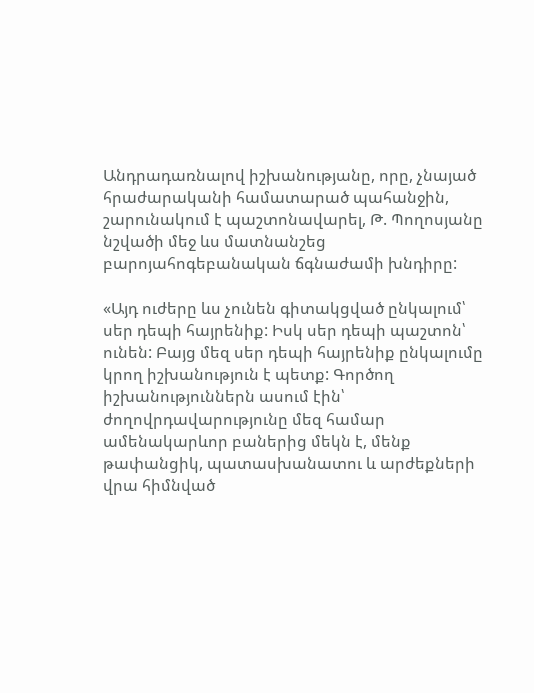Անդրադառնալով իշխանությանը, որը, չնայած հրաժարականի համատարած պահանջին, շարունակում է պաշտոնավարել, Թ. Պողոսյանը նշվածի մեջ ևս մատնանշեց բարոյահոգեբանական ճգնաժամի խնդիրը:

«Այդ ուժերը ևս չունեն գիտակցված ընկալում՝ սեր դեպի հայրենիք: Իսկ սեր դեպի պաշտոն՝ ունեն: Բայց մեզ սեր դեպի հայրենիք ընկալումը կրող իշխանություն է պետք: Գործող իշխանություններն ասում էին՝ ժողովրդավարությունը մեզ համար ամենակարևոր բաներից մեկն է, մենք թափանցիկ, պատասխանատու և արժեքների վրա հիմնված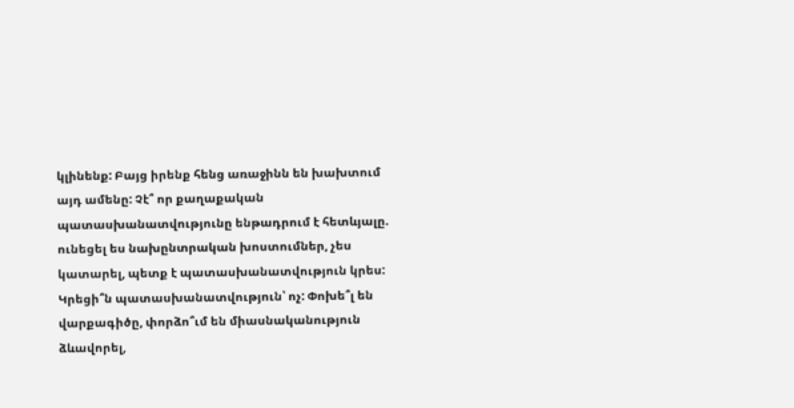կլինենք: Բայց իրենք հենց առաջինն են խախտում այդ ամենը: Չէ՞ որ քաղաքական պատասխանատվությունը ենթադրում է հետևյալը. ունեցել ես նախընտրական խոստումներ, չես կատարել, պետք է պատասխանատվություն կրես: Կրեցի՞ն պատասխանատվություն՝ ոչ: Փոխե՞լ են վարքագիծը, փորձո՞ւմ են միասնականություն ձևավորել,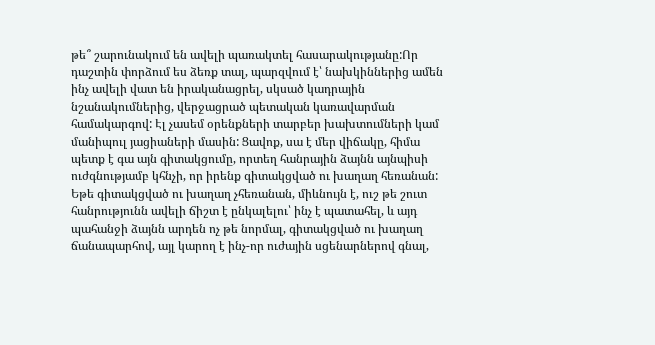թե՞ շարունակում են ավելի պառակտել հասարակությանը:Որ դաշտին փորձում ես ձեռք տալ, պարզվում է՝ նախկիններից ամեն ինչ ավելի վատ են իրականացրել, սկսած կադրային նշանակումներից, վերջացրած պետական կառավարման համակարգով: Էլ չասեմ օրենքների տարբեր խախտումների կամ մանիպուլ յացիաների մասին: Ցավոք, սա է մեր վիճակը, հիմա պետք է գա այն գիտակցումը, որտեղ հանրային ձայնն այնպիսի ուժգնությամբ կհնչի, որ իրենք գիտակցված ու խաղաղ հեռանան: Եթե գիտակցված ու խաղաղ չհեռանան, միևնույն է, ուշ թե շուտ հանրությունն ավելի ճիշտ է ընկալելու՝ ինչ է պատահել, և այդ պահանջի ձայնն արդեն ոչ թե նորմալ, գիտակցված ու խաղաղ ճանապարհով, այլ կարող է ինչ-որ ուժային սցենարներով գնալ,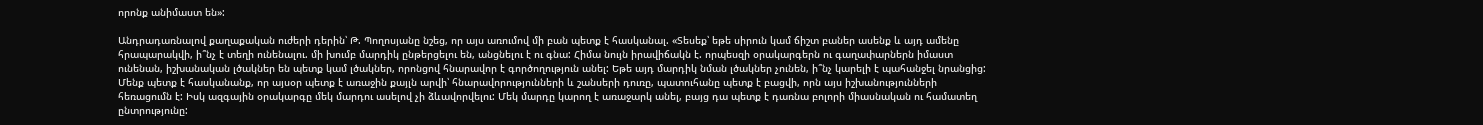որոնք անիմաստ են»:

Անդրադառնալով քաղաքական ուժերի դերին՝ Թ. Պողոսյանը նշեց, որ այս առումով մի բան պետք է հասկանալ. «Տեսեք՝ եթե սիրուն կամ ճիշտ բաներ ասենք և այդ ամենը հրապարակվի, ի՞նչ է տեղի ունենալու. մի խումբ մարդիկ ընթերցելու են, անցնելու է ու գնա: Հիմա նույն իրավիճակն է. որպեսզի օրակարգերն ու գաղափարներն իմաստ ունենան, իշխանական լծակներ են պետք կամ լծակներ, որոնցով հնարավոր է գործողություն անել: Եթե այդ մարդիկ նման լծակներ չունեն, ի՞նչ կարելի է պահանջել նրանցից: Մենք պետք է հասկանանք, որ այսօր պետք է առաջին քայլն արվի՝ հնարավորությունների և շանսերի դուռը, պատուհանը պետք է բացվի, որն այս իշխանությունների հեռացումն է: Իսկ ազգային օրակարգը մեկ մարդու ասելով չի ձևավորվելու: Մեկ մարդը կարող է առաջարկ անել, բայց դա պետք է դառնա բոլորի միասնական ու համատեղ ընտրությունը: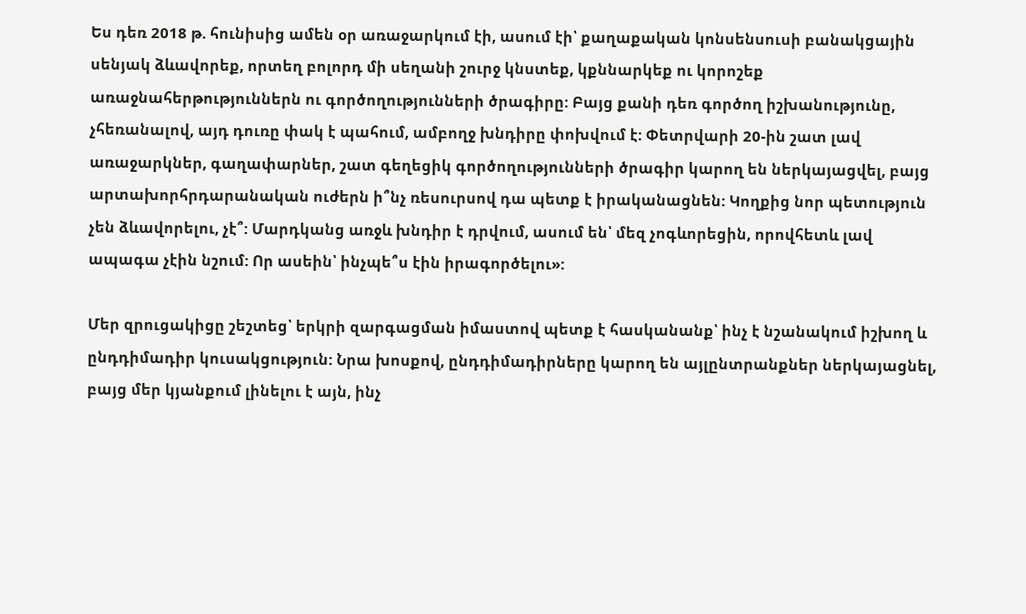Ես դեռ 2018 թ. հունիսից ամեն օր առաջարկում էի, ասում էի՝ քաղաքական կոնսենսուսի բանակցային սենյակ ձևավորեք, որտեղ բոլորդ մի սեղանի շուրջ կնստեք, կքննարկեք ու կորոշեք առաջնահերթություններն ու գործողությունների ծրագիրը: Բայց քանի դեռ գործող իշխանությունը, չհեռանալով, այդ դուռը փակ է պահում, ամբողջ խնդիրը փոխվում է: Փետրվարի 20-ին շատ լավ առաջարկներ, գաղափարներ, շատ գեղեցիկ գործողությունների ծրագիր կարող են ներկայացվել, բայց արտախորհրդարանական ուժերն ի՞նչ ռեսուրսով դա պետք է իրականացնեն: Կողքից նոր պետություն չեն ձևավորելու, չէ՞: Մարդկանց առջև խնդիր է դրվում, ասում են՝ մեզ չոգևորեցին, որովհետև լավ ապագա չէին նշում: Որ ասեին՝ ինչպե՞ս էին իրագործելու»:

Մեր զրուցակիցը շեշտեց՝ երկրի զարգացման իմաստով պետք է հասկանանք՝ ինչ է նշանակում իշխող և ընդդիմադիր կուսակցություն: Նրա խոսքով, ընդդիմադիրները կարող են այլընտրանքներ ներկայացնել, բայց մեր կյանքում լինելու է այն, ինչ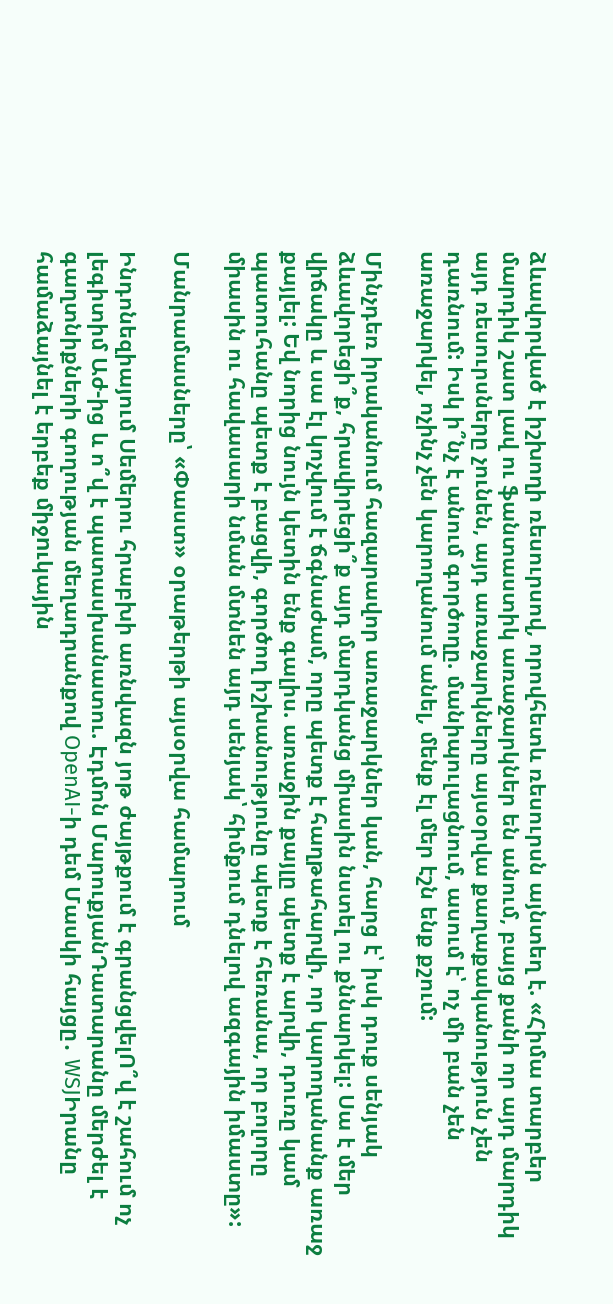ձևավորված է իշխողի ռեսուրսով, որովհետև ռեսուրսն այնտեղ է. «Հիմա տարբեր մարդիկ շատ լավ ու ֆանտաստիկ առաջարկներ են անում, բայց քանի որ այդ մարդիկ այդ ռեսուրսները չունեն, այդ առաջարկները այսօրվա քաղաքականություն չեն դառնում: Իսկ ի՞նչ է անում գործողը. մանիպուլացնում, ասում է՝ ոչ մի բան չեն առաջարկել, ոչինչ չեն կարողանում անել, մենք էլ մեր էշն ենք քշում:

Մինչդեռ իրականում հազարավոր առաջարկներ կան, հարց է՝ իսկ դուք սենյակ ձևավորեցի՞ք, հրավիրեցի՞ք այդ մարդկանց միասին նստել ու քննարկել: Սա է մեր վիճակը և սա էլ կոչվում է ճգնաժամ, որը պետք է հաղթահարվի, որ կարողանանք առաջ քայլել: Եվ նորից նույն կետին ենք գալիս. առաջին քայլը պետք է արվի, դուռը կամ պատուհանը պետք է բացվի, գործող իշխանությունը պետք է հեռանա, որ բոլորը միասին ու հավասարի նման մտնեն այդ սենյակ՝ հիմքում դնելով ազգային իմաստը»:

Մանրամասները՝ «Փաստ» օրաթերթի այսօրվա համարում

Ինդոնեզիայում Սեմերու հրաբխի առնվազն յոթ ժայթքում է գրանցվելՈ՞վ է շահում ոչ լեգիտիմ Աժ-ից և ո՞վ է պատասխանատու. Էդմոն ՄարուքյանԴատարանը մերժել է գաղտնիքների գողության մեղադրանքով OpenAI-ի դեմ Մասկի հայցը․ WSJԻրանը համաձայնել է երբեք միջnւկային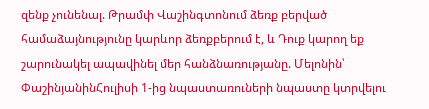զենք չունենալ. Թրամփ Վաշինգտոնում ձեռք բերված համաձայնությունը կարևոր ձեռքբերում է, և Դուք կարող եք շարունակել ապավինել մեր հանձնառությանը. Մելոնին՝ ՓաշինյանինՀուլիսի 1-ից նպաստառուների նպաստը կտրվելու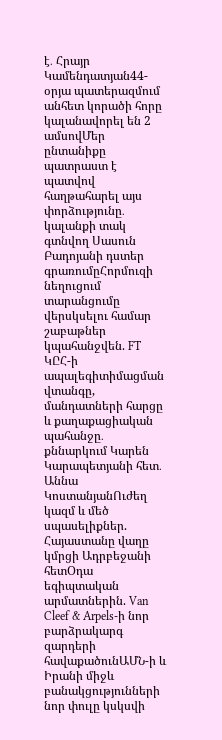է․ Հրայր Կամենդատյան44-օրյա պատերազմում անհետ կորածի հորը կալանավորել են 2 ամսովՄեր ընտանիքը պատրաստ է պատվով հաղթահարել այս փորձությունը․ կալանքի տակ գտնվող Սասուն Բադոյանի դստեր գրառումըՀորմուզի նեղուցում տարանցումը վերսկսելու համար շաբաթներ կպահանջվեն. FT ԿԸՀ-ի ապալեգիտիմացման վտանգը, մանդատների հարցը և քաղաքացիական պահանջը․ քննարկում Կարեն Կարապետյանի հետ․ Աննա ԿոստանյանՈւժեղ կազմ և մեծ սպասելիքներ. Հայաստանը վաղը կմրցի Ադրբեջանի հետՕդա եգիպտական արմատներին. Van Cleef & Arpels-ի նոր բարձրակարգ զարդերի հավաքածունԱՄՆ-ի և Իրանի միջև բանակցությունների նոր փուլը կսկսվի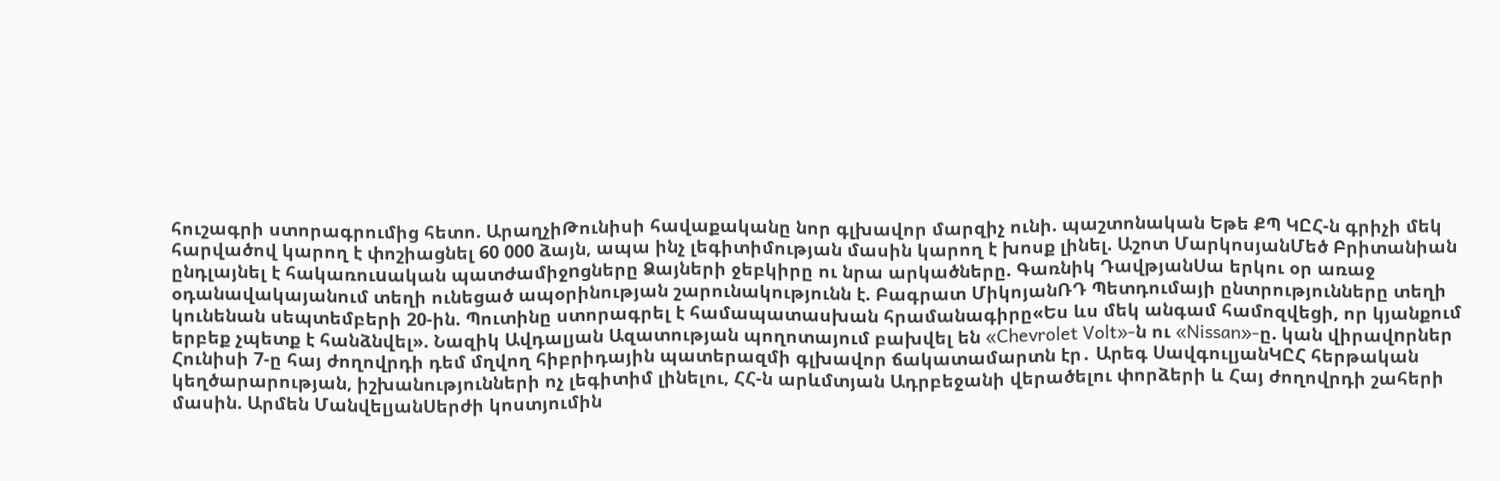հուշագրի ստորագրումից հետո. ԱրաղչիԹունիսի հավաքականը նոր գլխավոր մարզիչ ունի. պաշտոնական Եթե ՔՊ ԿԸՀ-ն գրիչի մեկ հարվածով կարող է փոշիացնել 60 000 ձայն, ապա ինչ լեգիտիմության մասին կարող է խոսք լինել. Աշոտ ՄարկոսյանՄեծ Բրիտանիան ընդլայնել է հակառուuական պատժամիջnցները Ձայների ջեբկիրը ու նրա արկածները. Գառնիկ ԴավթյանՍա երկու օր առաջ օդանավակայանում տեղի ունեցած ապօրինության շարունակությունն է. Բագրատ ՄիկոյանՌԴ Պետդումայի ընտրությունները տեղի կունենան սեպտեմբերի 20-ին. Պուտինը ստորագրել է համապատասխան հրամանագիրը«Ես ևս մեկ անգամ համոզվեցի, որ կյանքում երբեք չպետք է հանձնվել». Նազիկ Ավդալյան Ազատության պողոտայում բախվել են «Chevrolet Volt»-ն ու «Nissan»-ը. կան վիրավnրներ Հունիսի 7-ը հայ ժողովրդի դեմ մղվող հիբրիդային պատերազմի գլխավոր ճակատամարտն էր․ Արեգ ՍավգուլյանԿԸՀ հերթական կեղծարարության, իշխանությունների ոչ լեգիտիմ լինելու, ՀՀ-ն արևմտյան Ադրբեջանի վերածելու փորձերի և Հայ ժողովրդի շահերի մասին. Արմեն ՄանվելյանՍերժի կոստյումին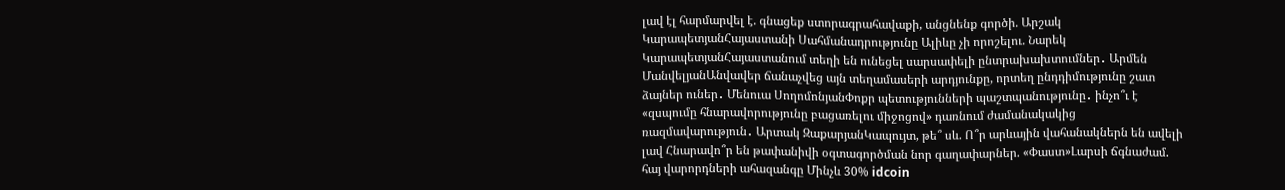լավ էլ հարմարվել է. գնացեք ստորագրահավաքի, անցնենք գործի. Արշակ ԿարապետյանՀայաստանի Սահմանադրությունը Ալիևը չի որոշելու. Նարեկ ԿարապետյանՀայաստանում տեղի են ունեցել սարսափելի ընտրախախտումներ․ Արմեն ՄանվելյանԱնվավեր ճանաչվեց այն տեղամասերի արդյունքը, որտեղ ընդդիմությունը շատ ձայներ ուներ․ Մենուա ՍողոմոնյանՓոքր պետությունների պաշտպանությունը․ ինչո՞ւ է «զսպումը հնարավորությունը բացառելու միջոցով» դառնում ժամանակակից ռազմավարություն․ Արտակ ԶաքարյանԿապույտ, թե՞ սև. Ո՞ր արևային վահանակներն են ավելի լավ Հնարավո՞ր են թափանիվի օգտագործման նոր գաղափարներ. «Փաստ»Լարսի ճգնաժամ. հայ վարորդների ահազանգը Մինչև 30% idcoin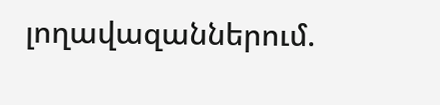լողավազաններում.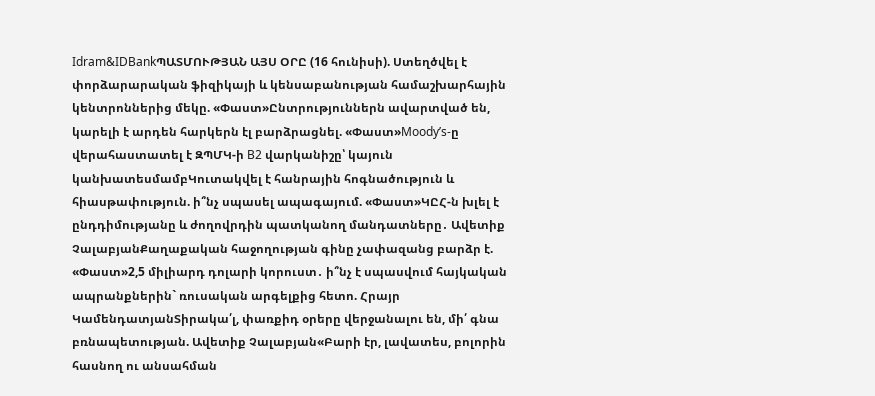Idram&IDBankՊԱՏՄՈՒԹՅԱՆ ԱՅՍ ՕՐԸ (16 հունիսի). Ստեղծվել է փորձարարական ֆիզիկայի և կենսաբանության համաշխարհային կենտրոններից մեկը. «Փաստ»Ընտրություններն ավարտված են, կարելի է արդեն հարկերն էլ բարձրացնել. «Փաստ»Moody’s-ը վերահաստատել է ԶՊՄԿ-ի B2 վարկանիշը՝ կայուն կանխատեսմամբԿուտակվել է հանրային հոգնածություն և հիասթափություն. ի՞նչ սպասել ապագայում. «Փաստ»ԿԸՀ-ն խլել է ընդդիմությանը և ժողովրդին պատկանող մանդատները․ Ավետիք ՉալաբյանՔաղաքական հաջողության գինը չափազանց բարձր է. «Փաստ»2,5 միլիարդ դոլարի կորուստ․ ի՞նչ է սպասվում հայկական ապրանքներին` ռուսական արգելքից հետո. Հրայր ԿամենդատյանՏիրակա՛լ, փառքիդ օրերը վերջանալու են, մի՛ գնա բռնապետության. Ավետիք Չալաբյան«Բարի էր, լավատես, բոլորին հասնող ու անսահման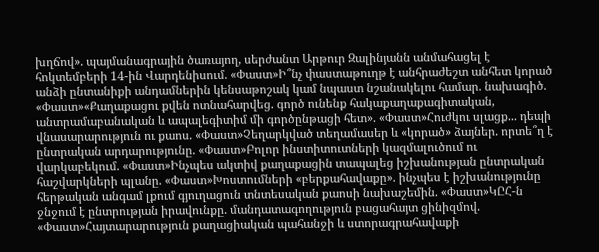խղճով». պայմանագրային ծառայող, սերժանտ Արթուր Զալինյանն անմահացել է հոկտեմբերի 14-ին Վարդենիսում. «Փաստ»Ի՞նչ փաստաթուղթ է անհրաժեշտ անհետ կորած անձի ընտանիքի անդամներին կենսաթոշակ կամ նպաստ նշանակելու համար. նախագիծ. «Փաստ»«Քաղաքացու քվեն ոտնահարվեց. գործ ունենք հակաքաղաքագիտական, անտրամաբանական և ապալեգիտիմ մի գործընթացի հետ». «Փաստ»Հուժկու սլացք... դեպի վնասարարություն ու քաոս. «Փաստ»Չեղարկված տեղամասեր և «կորած» ձայներ. որտե՞ղ է ընտրական արդարությունը. «Փաստ»Բոլոր ինստիտուտների կազմալուծում ու վարկաբեկում. «Փաստ»Ինչպես ակտիվ քաղաքացին տապալեց իշխանության ընտրական հաշվարկների պլանը. «Փաստ»Խոստումների «բերքահավաքը». ինչպես է իշխանությունը հերթական անգամ լքում գյուղացուն տնտեսական քաոսի նախաշեմին. «Փաստ»ԿԸՀ-ն ջնջում է ընտրության իրավունքը. մանդատագողություն բացահայտ ցինիզմով. «Փաստ»Հայտարարություն քաղացիական պահանջի և ստորագրահավաքի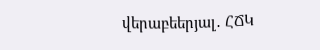վերաբեերյալ․ ՀՃԿ